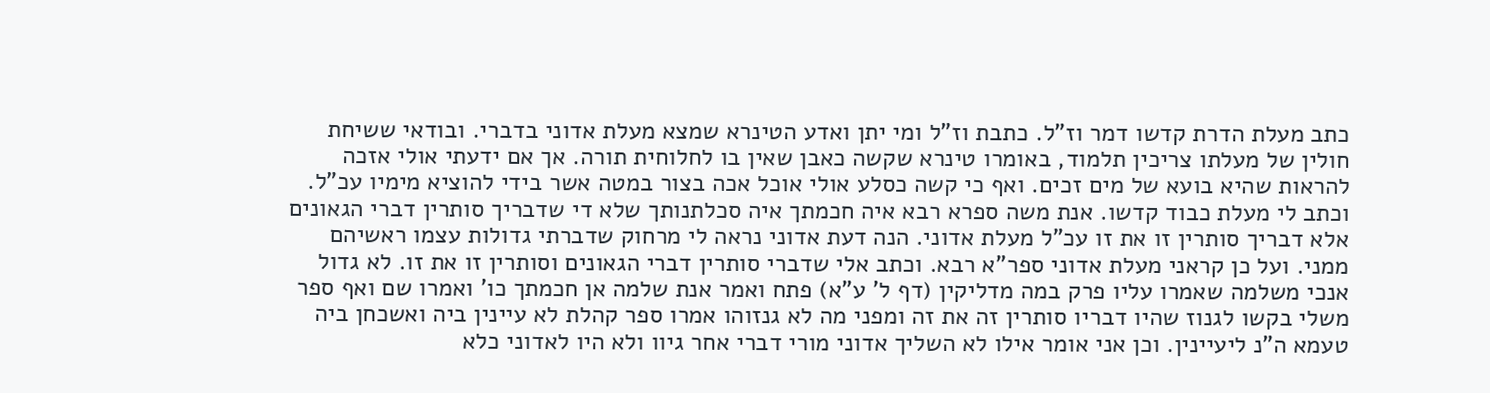כתב מעלת הדרת קדשו דמר וז"ל. כתבת וז"ל ומי יתן ואדע הטינרא שמצא מעלת אדוני בדברי. ובודאי ששיחת חולין של מעלתו צריכין תלמוד, באומרו טינרא שקשה כאבן שאין בו לחלוחית תורה. אך אם ידעתי אולי אזכה להראות שהיא בועא של מים זכים. ואף כי קשה כסלע אולי אוכל אכה בצור במטה אשר בידי להוציא מימיו עכ"ל. וכתב לי מעלת כבוד קדשו. אנת משה ספרא רבא איה חכמתך איה סכלתנותך שלא די שדבריך סותרין דברי הגאונים אלא דבריך סותרין זו את זו עכ"ל מעלת אדוני. הנה דעת אדוני נראה לי מרחוק שדברתי גדולות עצמו ראשיהם ממני. ועל כן קראני מעלת אדוני ספר"א רבא. וכתב אלי שדברי סותרין דברי הגאונים וסותרין זו את זו. לא גדול אנכי משלמה שאמרו עליו פרק במה מדליקין (דף ל' ע"א) פתח ואמר אנת שלמה אן חכמתך כו' ואמרו שם ואף ספר משלי בקשו לגנוז שהיו דבריו סותרין זה את זה ומפני מה לא גנזוהו אמרו ספר קהלת לא עיינין ביה ואשכחן ביה טעמא ה"נ ליעיינין. וכן אני אומר אילו לא השליך אדוני מורי דברי אחר גיוו ולא היו לאדוני כלא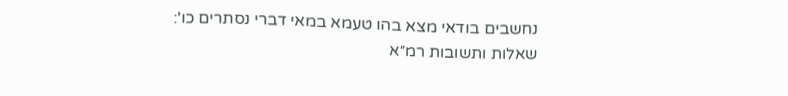נחשבים בודאי מצא בהו טעמא במאי דברי נסתרים כו':
שאלות ותשובות רמ״א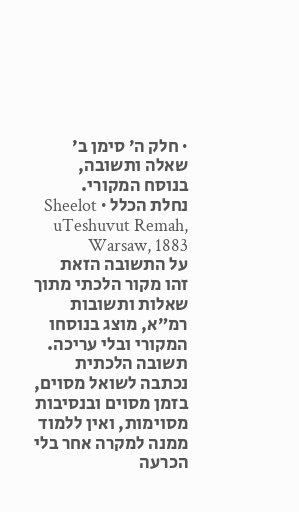· חלק ה׳ סימן ב׳
שאלה ותשובה, בנוסח המקורי.
נחלת הכלל · Sheelot uTeshuvut Remah, Warsaw, 1883
על התשובה הזאת
זהו מקור הלכתי מתוך שאלות ותשובות רמ״א, מוצג בנוסחו המקורי ובלי עריכה. תשובה הלכתית נכתבה לשואל מסוים, בזמן מסוים ובנסיבות מסוימות, ואין ללמוד ממנה למקרה אחר בלי הכרעה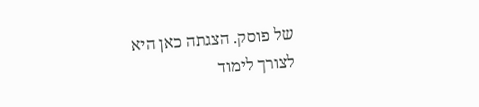של פוסק. הצגתה כאן היא לצורך לימוד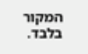המקור בלבד.